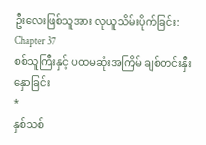ဦးလေးဖြစ်သူအား လုယူသိမ်းပိုက်ခြင်း:
Chapter 37
စစ်သူကြီးနှင့် ပထမဆုံးအကြိမ် ချစ်တင်းနှီးနှောခြင်း
*
နှစ်သစ်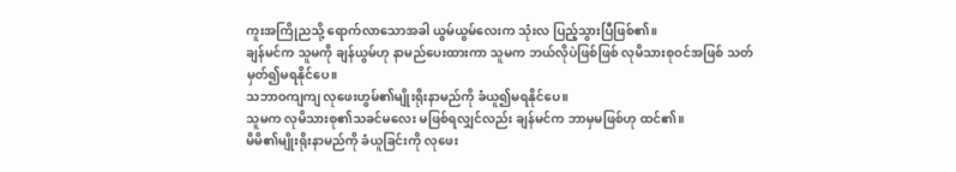ကူးအကြိုညသို့ ရောက်လာသောအခါ ယွမ်ယွမ်လေးက သုံးလ ပြည့်သွားပြီဖြစ်၏။
ချန်မင်က သူမကို ချန်ယွမ်ဟု နာမည်ပေးထားကာ သူမက ဘယ်လိုပဲဖြစ်ဖြစ် လုမိသားစုဝင်အဖြစ် သတ်မှတ်၍မရနိုင်ပေ။
သဘာဝကျကျ လုဖေးဟွမ်၏မျိုးရိုးနာမည်ကို ခံယူ၍မရနိုင်ပေ။
သူမက လုမိသားစု၏သခင်မလေး မဖြစ်ရလျှင်လည်း ချန်မင်က ဘာမှမဖြစ်ဟု ထင်၏။
မိမိ၏မျိုးရိုးနာမည်ကို ခံယူခြင်းကို လုဖေး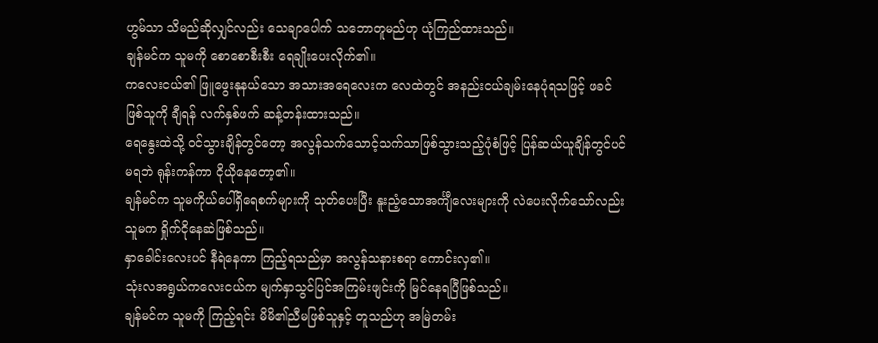ဟွမ်သာ သိမည်ဆိုလျှင်လည်း သေချာပေါက် သဘောတူမည်ဟု ယုံကြည်ထားသည်။
ချန်မင်က သူမကို စောစောစီးစီး ရေချိုးပေးလိုက်၏။
ကလေးငယ်၏ ဖြူဖွေးနုနယ်သော အသားအရေလေးက လေထဲတွင် အနည်းငယ်ချမ်းနေပုံရသဖြင့် ဖခင်ဖြစ်သူကို ချီရန် လက်နှစ်ဖက် ဆန့်တန်းထားသည်။
ရေနွေးထဲသို့ ဝင်သွားချိန်တွင်တော့ အလွန်သက်သောင့်သက်သာဖြစ်သွားသည့်ပုံစံဖြင့် ပြန်ဆယ်ယူချိန်တွင်ပင် မရဘဲ ရုန်းကန်ကာ ငိုယိုနေတော့၏။
ချန်မင်က သူမကိုယ်ပေါ်ရှိရေစက်များကို သုတ်ပေးပြီး နူးညံ့သောအင်္ကျီလေးများကို လဲပေးလိုက်သော်လည်း သူမက ရှိုက်ငိုနေဆဲဖြစ်သည်။
နှာခေါင်းလေးပင် နီရဲနေကာ ကြည့်ရသည်မှာ အလွန်သနားစရာ ကောင်းလှ၏။
သုံးလအရွယ်ကလေးငယ်က မျက်နှာသွင်ပြင်အကြမ်းဖျင်းကို မြင်နေရပြီဖြစ်သည်။
ချန်မင်က သူမကို ကြည့်ရင်း မိမိ၏ညီမဖြစ်သူနှင့် တူသည်ဟု အမြဲတမ်း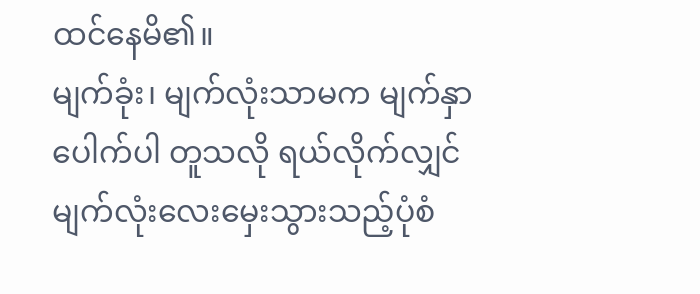ထင်နေမိ၏။
မျက်ခုံး၊ မျက်လုံးသာမက မျက်နှာပေါက်ပါ တူသလို ရယ်လိုက်လျှင် မျက်လုံးလေးမှေးသွားသည့်ပုံစံ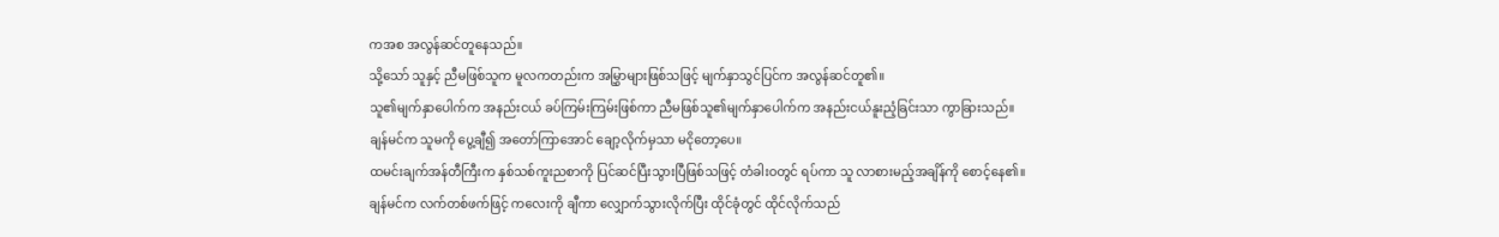ကအစ အလွန်ဆင်တူနေသည်။
သို့သော် သူနှင့် ညီမဖြစ်သူက မူလကတည်းက အမြွှာများဖြစ်သဖြင့် မျက်နှာသွင်ပြင်က အလွန်ဆင်တူ၏။
သူ၏မျက်နှာပေါက်က အနည်းငယ် ခပ်ကြမ်းကြမ်းဖြစ်ကာ ညီမဖြစ်သူ၏မျက်နှာပေါက်က အနည်းငယ်နူးညံ့ခြင်းသာ ကွာခြားသည်။
ချန်မင်က သူမကို ပွေ့ချီ၍ အတော်ကြာအောင် ချော့လိုက်မှသာ မငိုတော့ပေ။
ထမင်းချက်အန်တီကြီးက နှစ်သစ်ကူးညစာကို ပြင်ဆင်ပြီးသွားပြီဖြစ်သဖြင့် တံခါးဝတွင် ရပ်ကာ သူ လာစားမည့်အချိန်ကို စောင့်နေ၏။
ချန်မင်က လက်တစ်ဖက်ဖြင့် ကလေးကို ချီကာ လျှောက်သွားလိုက်ပြီး ထိုင်ခုံတွင် ထိုင်လိုက်သည်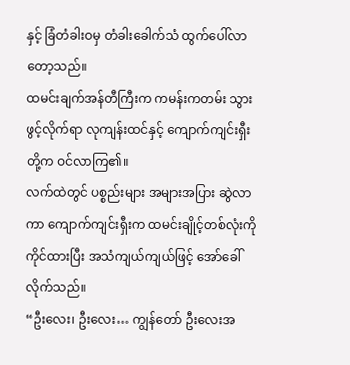နှင့် ခြံတံခါးဝမှ တံခါးခေါက်သံ ထွက်ပေါ်လာတော့သည်။
ထမင်းချက်အန်တီကြီးက ကမန်းကတမ်း သွားဖွင့်လိုက်ရာ လုကျန်းထင်နှင့် ကျောက်ကျင်းရှီးတို့က ဝင်လာကြ၏။
လက်ထဲတွင် ပစ္စည်းများ အများအပြား ဆွဲလာကာ ကျောက်ကျင်းရှီးက ထမင်းချိုင့်တစ်လုံးကို ကိုင်ထားပြီး အသံကျယ်ကျယ်ဖြင့် အော်ခေါ်လိုက်သည်။
“ဦးလေး၊ ဦးလေး… ကျွန်တော် ဦးလေးအ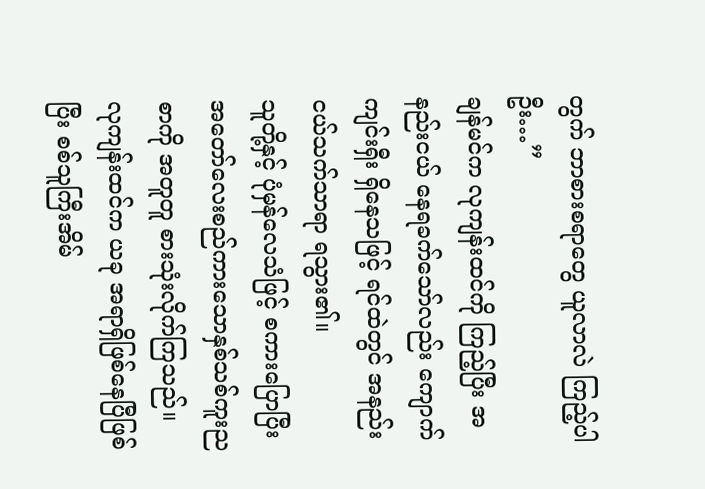တွက် ဘာစားစရာတွေ ယူလာလဲ ကြည့်ပါဦး…”
ချန်မင်က လုကျန်းထင်ကို ကြည့်ပြီး အနည်းငယ် နေရခက်သော်လည်း ကျောက်ကျင်းရှီး ရှိနေသဖြင့် ရင်ထဲတွင် အနည်းငယ်သက်သာရာ ရသွား၏။
သူတို့နှင့် ပုံမှန်လေသံဖြင့် စကားပြောပြီး အတော်လေးစည်ကားသောနှစ်သစ်ကူးညစာကို အတူတူ စားသုံးလိုက်ကြသည်။
လုကျန်းထင်က ယခု အရာရှိဖြစ်နေပြီဖြစ်ပြီး စစ်သူကြီးအိမ်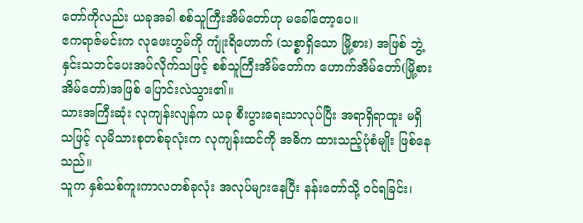တော်ကိုလည်း ယခုအခါ စစ်သူကြီးအိမ်တော်ဟု မခေါ်တော့ပေ။
ဧကရာဇ်မင်းက လုဖေးဟွမ်ကို ကျုံးရိဟောက် (သစ္စာရှိသော မြို့စား) အဖြစ် ဘွဲ့နှင်းသဘင်ပေးအပ်လိုက်သဖြင့် စစ်သူကြီးအိမ်တော်က ဟောက်အိမ်တော်(မြို့စားအိမ်တော်)အဖြစ် ပြောင်းလဲသွား၏။
သားအကြီးဆုံး လုကျန်းလျန်က ယခု စီးပွားရေးသာလုပ်ပြီး အရာရှိရာထူး မရှိသဖြင့် လုမိသားစုတစ်ခုလုံးက လုကျန်းထင်ကို အဓိက ထားသည့်ပုံစံမျိုး ဖြစ်နေသည်။
သူက နှစ်သစ်ကူးကာလတစ်ခုလုံး အလုပ်များနေပြီး နန်းတော်သို့ ဝင်ရခြင်း၊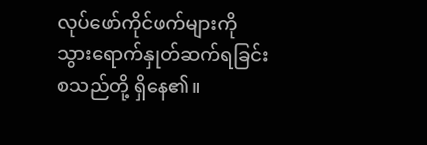လုပ်ဖော်ကိုင်ဖက်များကို သွားရောက်နှုတ်ဆက်ရခြင်းစသည်တို့ ရှိနေ၏။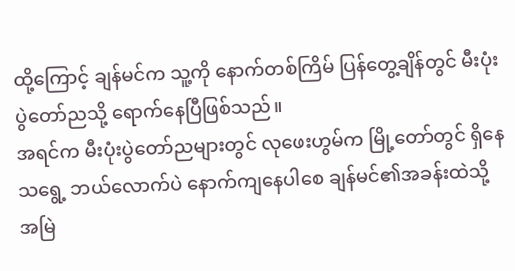ထို့ကြောင့် ချန်မင်က သူ့ကို နောက်တစ်ကြိမ် ပြန်တွေ့ချိန်တွင် မီးပုံးပွဲတော်ညသို့ ရောက်နေပြီဖြစ်သည်။
အရင်က မီးပုံးပွဲတော်ညများတွင် လုဖေးဟွမ်က မြို့တော်တွင် ရှိနေသရွေ့ ဘယ်လောက်ပဲ နောက်ကျနေပါစေ ချန်မင်၏အခန်းထဲသို့ အမြဲ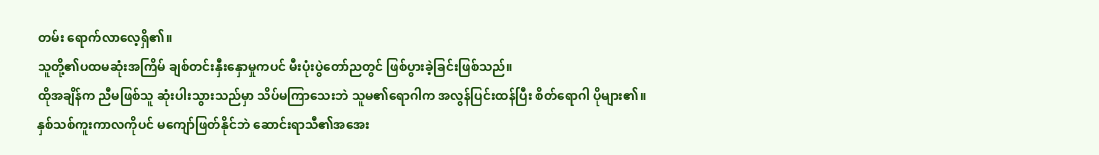တမ်း ရောက်လာလေ့ရှိ၏။
သူတို့၏ပထမဆုံးအကြိမ် ချစ်တင်းနှီးနှောမှုကပင် မီးပုံးပွဲတော်ညတွင် ဖြစ်ပွားခဲ့ခြင်းဖြစ်သည်။
ထိုအချိန်က ညီမဖြစ်သူ ဆုံးပါးသွားသည်မှာ သိပ်မကြာသေးဘဲ သူမ၏ရောဂါက အလွန်ပြင်းထန်ပြီး စိတ်ရောဂါ ပိုများ၏။
နှစ်သစ်ကူးကာလကိုပင် မကျော်ဖြတ်နိုင်ဘဲ ဆောင်းရာသီ၏အအေး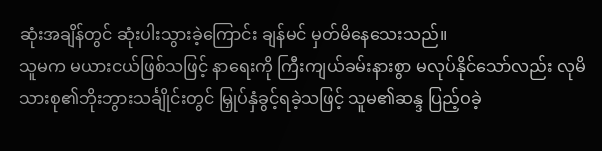ဆုံးအချိန်တွင် ဆုံးပါးသွားခဲ့ကြောင်း ချန်မင် မှတ်မိနေသေးသည်။
သူမက မယားငယ်ဖြစ်သဖြင့် နာရေးကို ကြီးကျယ်ခမ်းနားစွာ မလုပ်နိုင်သော်လည်း လုမိသားစု၏ဘိုးဘွားသင်္ချိုင်းတွင် မြှုပ်နှံခွင့်ရခဲ့သဖြင့် သူမ၏ဆန္ဒ ပြည့်ဝခဲ့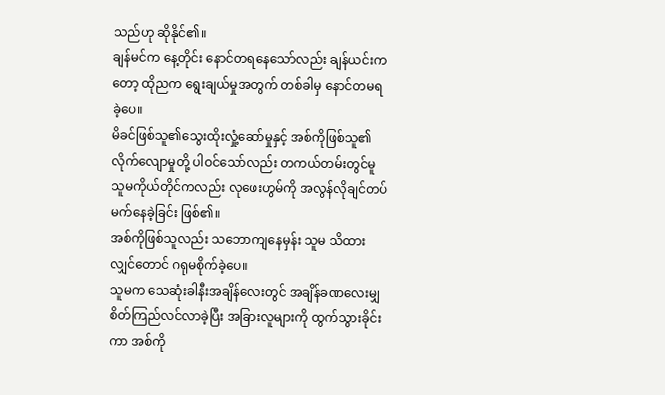သည်ဟု ဆိုနိုင်၏။
ချန်မင်က နေ့တိုင်း နောင်တရနေသော်လည်း ချန်ယင်းကတော့ ထိုညက ရွေးချယ်မှုအတွက် တစ်ခါမှ နောင်တမရခဲ့ပေ။
မိခင်ဖြစ်သူ၏သွေးထိုးလှုံ့ဆော်မှုနှင့် အစ်ကိုဖြစ်သူ၏လိုက်လျောမှုတို့ ပါဝင်သော်လည်း တကယ်တမ်းတွင်မူ သူမကိုယ်တိုင်ကလည်း လုဖေးဟွမ်ကို အလွန်လိုချင်တပ်မက်နေခဲ့ခြင်း ဖြစ်၏။
အစ်ကိုဖြစ်သူလည်း သဘောကျနေမှန်း သူမ သိထားလျှင်တောင် ဂရုမစိုက်ခဲ့ပေ။
သူမက သေဆုံးခါနီးအချိန်လေးတွင် အချိန်ခဏလေးမျှ စိတ်ကြည်လင်လာခဲ့ပြီး အခြားလူများကို ထွက်သွားခိုင်းကာ အစ်ကို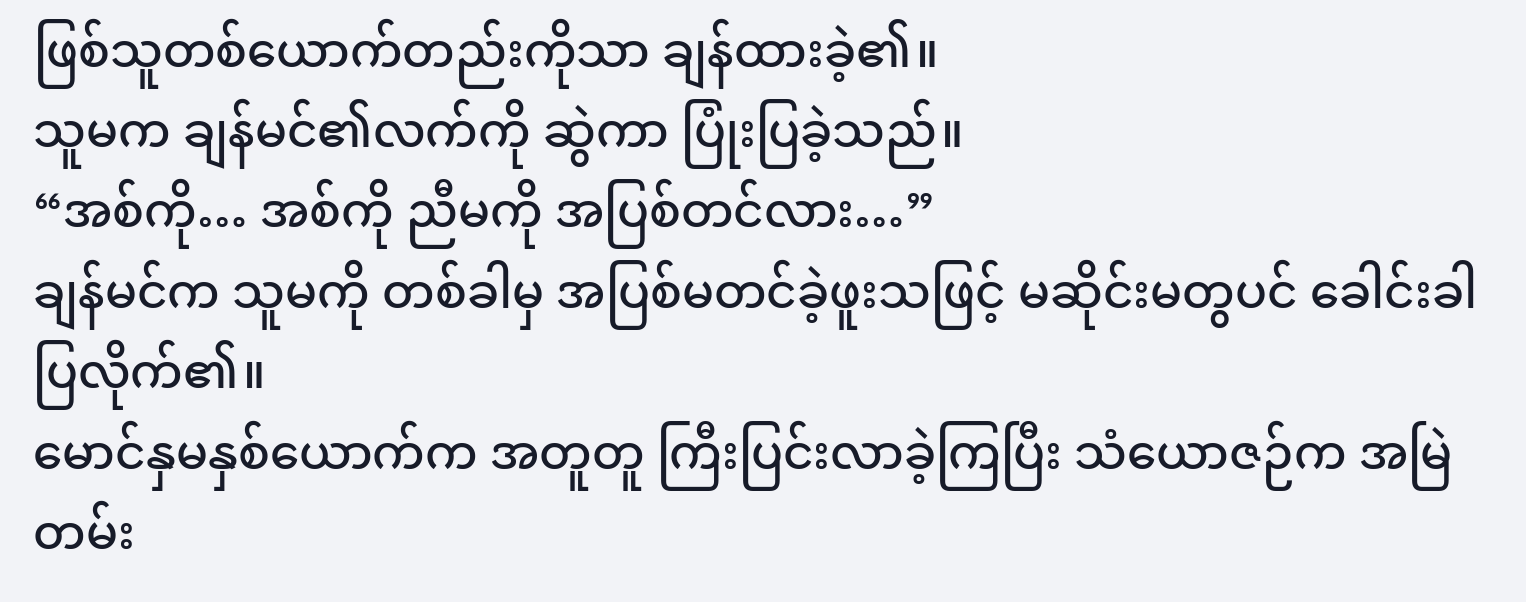ဖြစ်သူတစ်ယောက်တည်းကိုသာ ချန်ထားခဲ့၏။
သူမက ချန်မင်၏လက်ကို ဆွဲကာ ပြုံးပြခဲ့သည်။
“အစ်ကို… အစ်ကို ညီမကို အပြစ်တင်လား…”
ချန်မင်က သူမကို တစ်ခါမှ အပြစ်မတင်ခဲ့ဖူးသဖြင့် မဆိုင်းမတွပင် ခေါင်းခါပြလိုက်၏။
မောင်နှမနှစ်ယောက်က အတူတူ ကြီးပြင်းလာခဲ့ကြပြီး သံယောဇဉ်က အမြဲတမ်း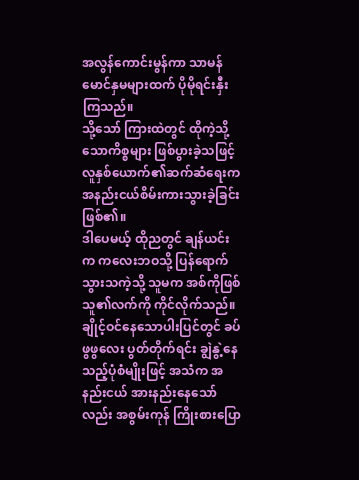အလွန်ကောင်းမွန်ကာ သာမန်မောင်နှမများထက် ပိုမိုရင်းနှီးကြသည်။
သို့သော် ကြားထဲတွင် ထိုကဲ့သို့သောကိစ္စများ ဖြစ်ပွားခဲ့သဖြင့် လူနှစ်ယောက်၏ဆက်ဆံရေးက အနည်းငယ်စိမ်းကားသွားခဲ့ခြင်း ဖြစ်၏။
ဒါပေမယ့် ထိုညတွင် ချန်ယင်းက ကလေးဘဝသို့ ပြန်ရောက်သွားသကဲ့သို့ သူမက အစ်ကိုဖြစ်သူ၏လက်ကို ကိုင်လိုက်သည်။
ချိုင့်ဝင်နေသောပါးပြင်တွင် ခပ်ဖွဖွလေး ပွတ်တိုက်ရင်း ချွဲနွဲ့နေသည့်ပုံစံမျိုးဖြင့် အသံက အနည်းငယ် အားနည်းနေသော်လည်း အစွမ်းကုန် ကြိုးစားပြော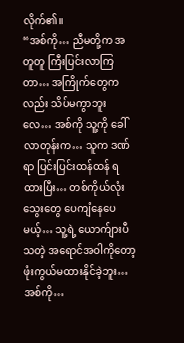လိုက်၏။
“အစ်ကို… ညီမတို့က အတူတူ ကြီးပြင်းလာကြတာ… အကြိုက်တွေကလည်း သိပ်မကွာဘူးလေ… အစ်ကို သူ့ကို ခေါ်လာတုန်းက… သူက ဒဏ်ရာ ပြင်းပြင်းထန်ထန် ရထားပြီး… တစ်ကိုယ်လုံး သွေးတွေ ပေကျံနေပေမယ့်… သူ့ရဲ့ ယောက်ျားပီသတဲ့ အရောင်အဝါကိုတော့ ဖုံးကွယ်မထားနိုင်ခဲ့ဘူး… အစ်ကို…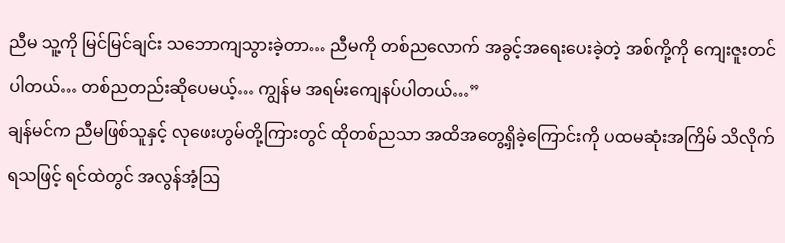ညီမ သူ့ကို မြင်မြင်ချင်း သဘောကျသွားခဲ့တာ… ညီမကို တစ်ညလောက် အခွင့်အရေးပေးခဲ့တဲ့ အစ်ကို့ကို ကျေးဇူးတင်ပါတယ်… တစ်ညတည်းဆိုပေမယ့်… ကျွန်မ အရမ်းကျေနပ်ပါတယ်…”
ချန်မင်က ညီမဖြစ်သူနှင့် လုဖေးဟွမ်တို့ကြားတွင် ထိုတစ်ညသာ အထိအတွေ့ရှိခဲ့ကြောင်းကို ပထမဆုံးအကြိမ် သိလိုက်ရသဖြင့် ရင်ထဲတွင် အလွန်အံ့ဩ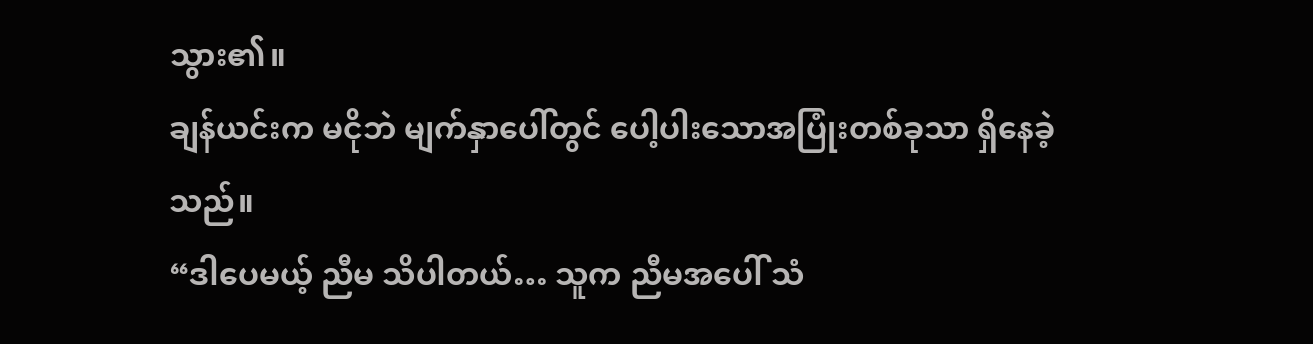သွား၏။
ချန်ယင်းက မငိုဘဲ မျက်နှာပေါ်တွင် ပေါ့ပါးသောအပြုံးတစ်ခုသာ ရှိနေခဲ့သည်။
“ဒါပေမယ့် ညီမ သိပါတယ်… သူက ညီမအပေါ် သံ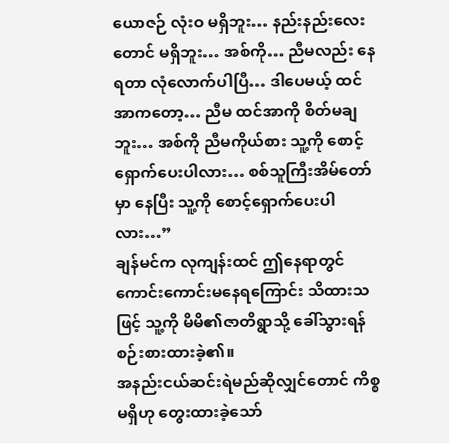ယောဇဉ် လုံးဝ မရှိဘူး… နည်းနည်းလေးတောင် မရှိဘူး… အစ်ကို… ညီမလည်း နေရတာ လုံလောက်ပါပြီ… ဒါပေမယ့် ထင်အာကတော့… ညီမ ထင်အာကို စိတ်မချဘူး… အစ်ကို ညီမကိုယ်စား သူ့ကို စောင့်ရှောက်ပေးပါလား… စစ်သူကြီးအိမ်တော်မှာ နေပြီး သူ့ကို စောင့်ရှောက်ပေးပါလား…”
ချန်မင်က လုကျန်းထင် ဤနေရာတွင် ကောင်းကောင်းမနေရကြောင်း သိထားသဖြင့် သူ့ကို မိမိ၏ဇာတိရွာသို့ ခေါ်သွားရန် စဉ်းစားထားခဲ့၏။
အနည်းငယ်ဆင်းရဲမည်ဆိုလျှင်တောင် ကိစ္စမရှိဟု တွေးထားခဲ့သော်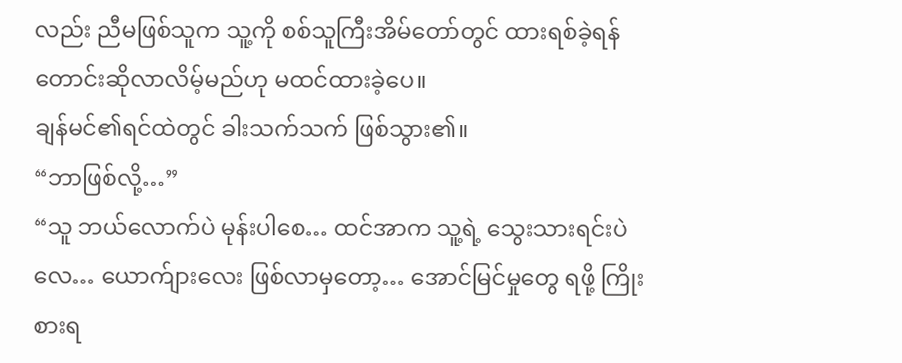လည်း ညီမဖြစ်သူက သူ့ကို စစ်သူကြီးအိမ်တော်တွင် ထားရစ်ခဲ့ရန် တောင်းဆိုလာလိမ့်မည်ဟု မထင်ထားခဲ့ပေ။
ချန်မင်၏ရင်ထဲတွင် ခါးသက်သက် ဖြစ်သွား၏။
“ဘာဖြစ်လို့…”
“သူ ဘယ်လောက်ပဲ မုန်းပါစေ… ထင်အာက သူ့ရဲ့ သွေးသားရင်းပဲလေ… ယောက်ျားလေး ဖြစ်လာမှတော့… အောင်မြင်မှုတွေ ရဖို့ ကြိုးစားရ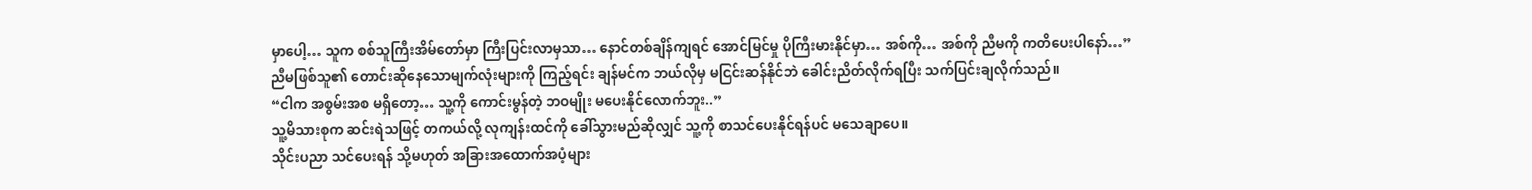မှာပေါ့… သူက စစ်သူကြီးအိမ်တော်မှာ ကြီးပြင်းလာမှသာ… နောင်တစ်ချိန်ကျရင် အောင်မြင်မှု ပိုကြီးမားနိုင်မှာ… အစ်ကို… အစ်ကို ညီမကို ကတိပေးပါနော်…”
ညီမဖြစ်သူ၏ တောင်းဆိုနေသောမျက်လုံးများကို ကြည့်ရင်း ချန်မင်က ဘယ်လိုမှ မငြင်းဆန်နိုင်ဘဲ ခေါင်းညိတ်လိုက်ရပြီး သက်ပြင်းချလိုက်သည်။
“ငါက အစွမ်းအစ မရှိတော့… သူ့ကို ကောင်းမွန်တဲ့ ဘဝမျိုး မပေးနိုင်လောက်ဘူး..”
သူ့မိသားစုက ဆင်းရဲသဖြင့် တကယ်လို့ လုကျန်းထင်ကို ခေါ်သွားမည်ဆိုလျှင် သူ့ကို စာသင်ပေးနိုင်ရန်ပင် မသေချာပေ။
သိုင်းပညာ သင်ပေးရန် သို့မဟုတ် အခြားအထောက်အပံ့များ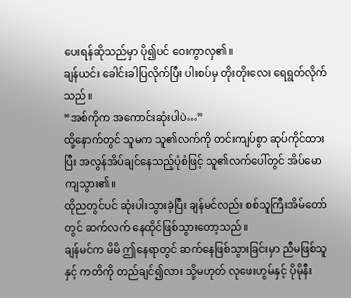ပေးရန်ဆိုသည်မှာ ပို၍ပင် ဝေးကွာလှ၏။
ချန်ယင်း ခေါင်းခါပြလိုက်ပြီး ပါးစပ်မှ တိုးတိုးလေး ရေရွတ်လိုက်သည်။
“အစ်ကိုက အကောင်းဆုံးပါပဲ…”
ထို့နောက်တွင် သူမက သူ၏လက်ကို တင်းကျပ်စွာ ဆုပ်ကိုင်ထားပြီး အလွန်အိပ်ချင်နေသည့်ပုံစံဖြင့် သူ၏လက်ပေါ်တွင် အိပ်မောကျသွား၏။
ထိုညတွင်ပင် ဆုံးပါးသွားခဲ့ပြီး ချန်မင်လည်း စစ်သူကြီးအိမ်တော်တွင် ဆက်လက် နေထိုင်ဖြစ်သွားတော့သည်။
ချန်မင်က မိမိ ဤနေရာတွင် ဆက်နေဖြစ်သွားခြင်းမှာ ညီမဖြစ်သူနှင့် ကတိကို တည်ချင်၍လား သို့မဟုတ် လုဖေးဟွမ်နှင့် ပိုမိုနီး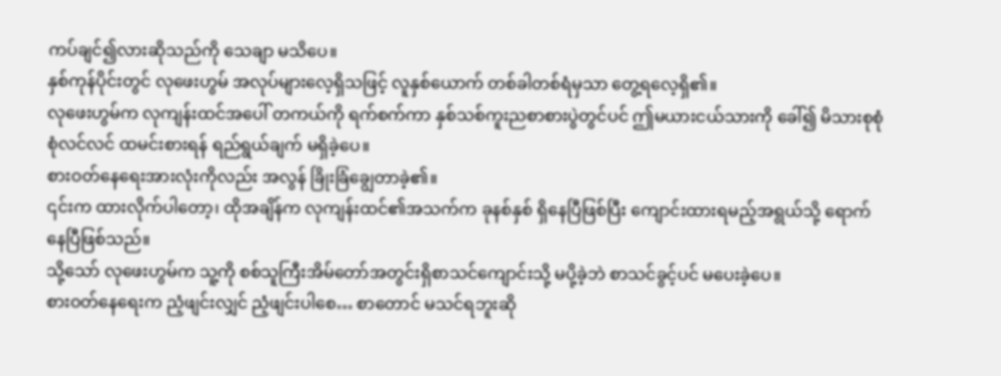ကပ်ချင်၍လားဆိုသည်ကို သေချာ မသိပေ။
နှစ်ကုန်ပိုင်းတွင် လုဖေးဟွမ် အလုပ်များလေ့ရှိသဖြင့် လူနှစ်ယောက် တစ်ခါတစ်ရံမှသာ တွေ့ရလေ့ရှိ၏။
လုဖေးဟွမ်က လုကျန်းထင်အပေါ် တကယ်ကို ရက်စက်ကာ နှစ်သစ်ကူးညစာစားပွဲတွင်ပင် ဤမယားငယ်သားကို ခေါ်၍ မိသားစုစုံစုံလင်လင် ထမင်းစားရန် ရည်ရွယ်ချက် မရှိခဲ့ပေ။
စားဝတ်နေရေးအားလုံးကိုလည်း အလွန် ခြိုးခြံချွေတာခဲ့၏။
၎င်းက ထားလိုက်ပါတော့၊ ထိုအချိန်က လုကျန်းထင်၏အသက်က ခုနစ်နှစ် ရှိနေပြီဖြစ်ပြီး ကျောင်းထားရမည့်အရွယ်သို့ ရောက်နေပြီဖြစ်သည်။
သို့သော် လုဖေးဟွမ်က သူ့ကို စစ်သူကြီးအိမ်တော်အတွင်းရှိစာသင်ကျောင်းသို့ မပို့ခဲ့ဘဲ စာသင်ခွင့်ပင် မပေးခဲ့ပေ။
စားဝတ်နေရေးက ညံ့ဖျင်းလျှင် ညံ့ဖျင်းပါစေ… စာတောင် မသင်ရဘူးဆို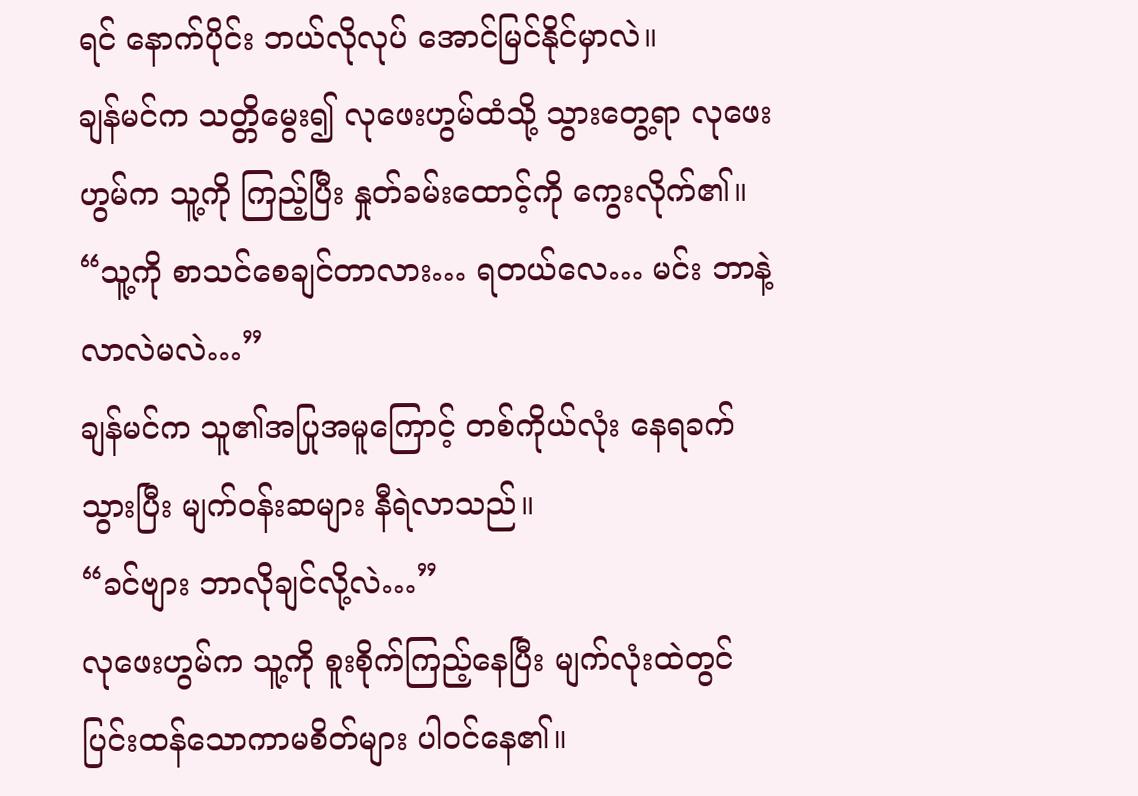ရင် နောက်ပိုင်း ဘယ်လိုလုပ် အောင်မြင်နိုင်မှာလဲ။
ချန်မင်က သတ္တိမွေး၍ လုဖေးဟွမ်ထံသို့ သွားတွေ့ရာ လုဖေးဟွမ်က သူ့ကို ကြည့်ပြီး နှုတ်ခမ်းထောင့်ကို ကွေးလိုက်၏။
“သူ့ကို စာသင်စေချင်တာလား… ရတယ်လေ… မင်း ဘာနဲ့ လာလဲမလဲ…”
ချန်မင်က သူ၏အပြုအမူကြောင့် တစ်ကိုယ်လုံး နေရခက်သွားပြီး မျက်ဝန်းဆများ နီရဲလာသည်။
“ခင်ဗျား ဘာလိုချင်လို့လဲ…”
လုဖေးဟွမ်က သူ့ကို စူးစိုက်ကြည့်နေပြီး မျက်လုံးထဲတွင် ပြင်းထန်သောကာမစိတ်များ ပါဝင်နေ၏။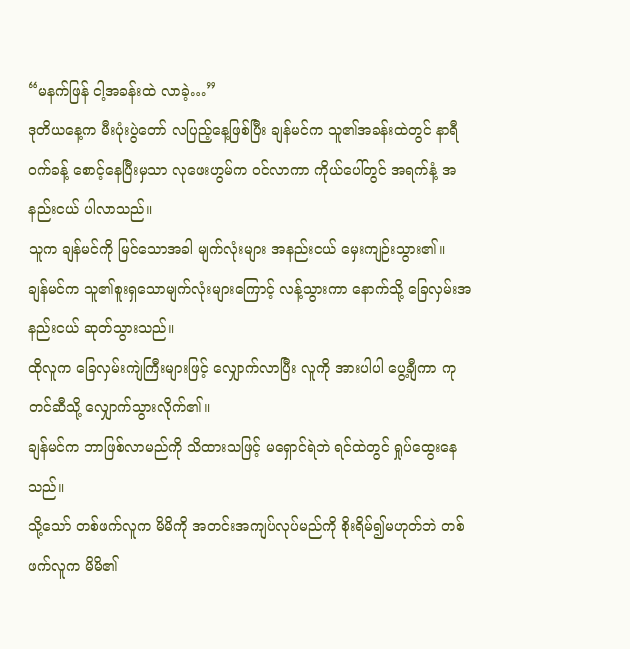“မနက်ဖြန် ငါ့အခန်းထဲ လာခဲ့…”
ဒုတိယနေ့က မီးပုံးပွဲတော် လပြည့်နေ့ဖြစ်ပြီး ချန်မင်က သူ၏အခန်းထဲတွင် နာရီဝက်ခန့် စောင့်နေပြီးမှသာ လုဖေးဟွမ်က ဝင်လာကာ ကိုယ်ပေါ်တွင် အရက်နံ့ အနည်းငယ် ပါလာသည်။
သူက ချန်မင်ကို မြင်သောအခါ မျက်လုံးများ အနည်းငယ် မှေးကျဉ်းသွား၏။
ချန်မင်က သူ၏စူးရှသောမျက်လုံးများကြောင့် လန့်သွားကာ နောက်သို့ ခြေလှမ်းအနည်းငယ် ဆုတ်သွားသည်။
ထိုလူက ခြေလှမ်းကျဲကြီးများဖြင့် လျှောက်လာပြီး လူကို အားပါပါ ပွေ့ချီကာ ကုတင်ဆီသို့ လျှောက်သွားလိုက်၏။
ချန်မင်က ဘာဖြစ်လာမည်ကို သိထားသဖြင့် မရှောင်ရဲဘဲ ရင်ထဲတွင် ရှုပ်ထွေးနေသည်။
သို့သော် တစ်ဖက်လူက မိမိကို အတင်းအကျပ်လုပ်မည်ကို စိုးရိမ်၍မဟုတ်ဘဲ တစ်ဖက်လူက မိမိ၏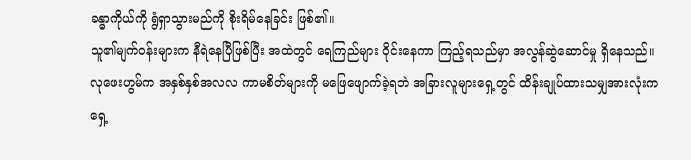ခန္ဓာကိုယ်ကို ရွံရှာသွားမည်ကို စိုးရိမ်နေခြင်း ဖြစ်၏။
သူ၏မျက်ဝန်းများက နီရဲနေပြီဖြစ်ပြီး အထဲတွင် ရေကြည်များ ဝိုင်းနေကာ ကြည့်ရသည်မှာ အလွန်ဆွဲဆောင်မှု ရှိနေသည်။
လုဖေးဟွမ်က အနှစ်နှစ်အလလ ကာမစိတ်များကို မဖြေဖျောက်ခဲ့ရဘဲ အခြားလူများရှေ့တွင် ထိန်းချုပ်ထားသမျှအားလုံးက ရှေ့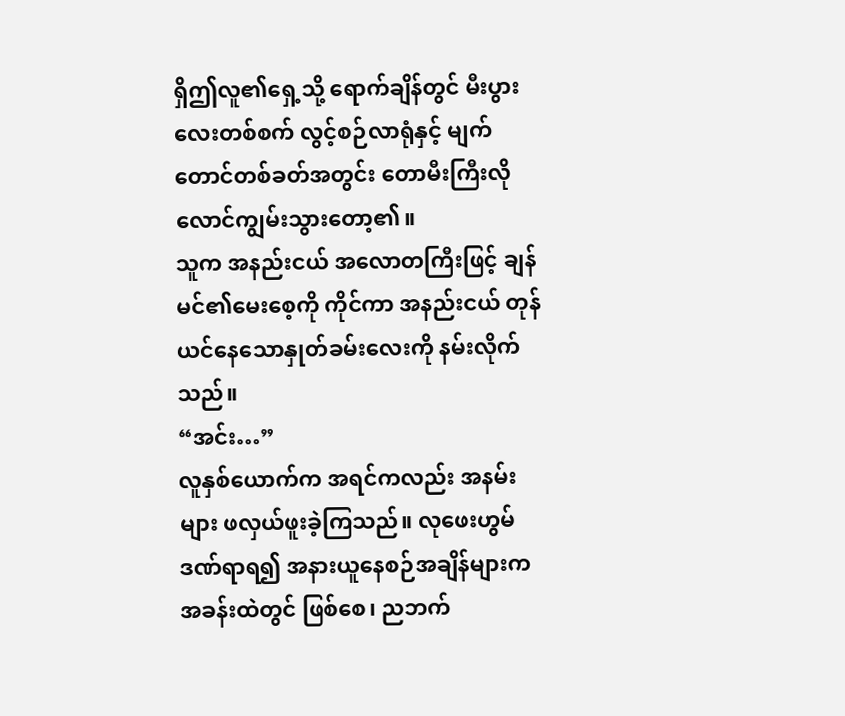ရှိဤလူ၏ရှေ့သို့ ရောက်ချိန်တွင် မီးပွားလေးတစ်စက် လွင့်စဉ်လာရုံနှင့် မျက်တောင်တစ်ခတ်အတွင်း တောမီးကြီးလို လောင်ကျွမ်းသွားတော့၏။
သူက အနည်းငယ် အလောတကြီးဖြင့် ချန်မင်၏မေးစေ့ကို ကိုင်ကာ အနည်းငယ် တုန်ယင်နေသောနှုတ်ခမ်းလေးကို နမ်းလိုက်သည်။
“အင်း…”
လူနှစ်ယောက်က အရင်ကလည်း အနမ်းများ ဖလှယ်ဖူးခဲ့ကြသည်။ လုဖေးဟွမ် ဒဏ်ရာရ၍ အနားယူနေစဉ်အချိန်များက အခန်းထဲတွင် ဖြစ်စေ၊ ညဘက်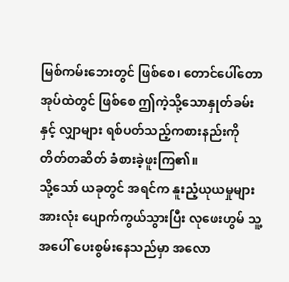မြစ်ကမ်းဘေးတွင် ဖြစ်စေ၊ တောင်ပေါ်တောအုပ်ထဲတွင် ဖြစ်စေ ဤကဲ့သို့သောနှုတ်ခမ်းနှင့် လျှာများ ရစ်ပတ်သည့်ကစားနည်းကို တိတ်တဆိတ် ခံစားခဲ့ဖူးကြ၏။
သို့သော် ယခုတွင် အရင်က နူးညံ့ယုယမှုများအားလုံး ပျောက်ကွယ်သွားပြီး လုဖေးဟွမ် သူ့အပေါ် ပေးစွမ်းနေသည်မှာ အလော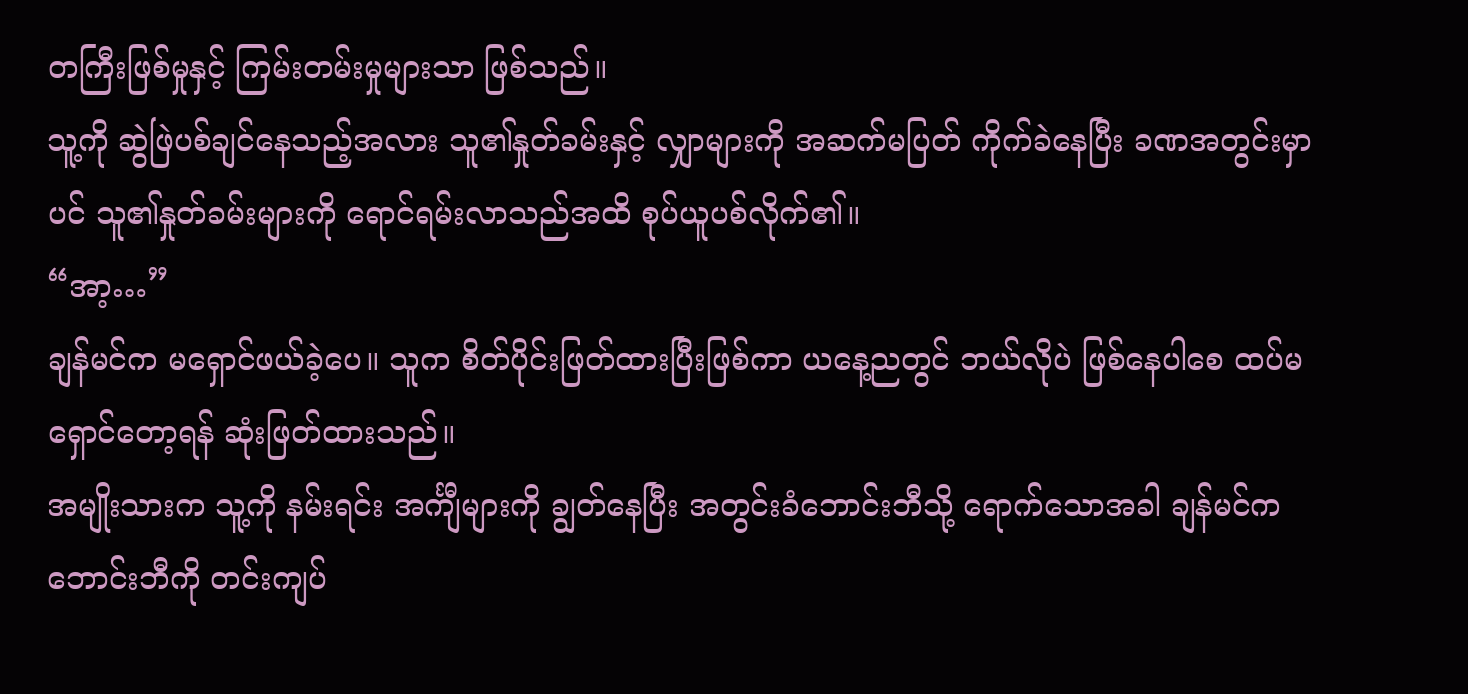တကြီးဖြစ်မှုနှင့် ကြမ်းတမ်းမှုများသာ ဖြစ်သည်။
သူ့ကို ဆွဲဖြဲပစ်ချင်နေသည့်အလား သူ၏နှုတ်ခမ်းနှင့် လျှာများကို အဆက်မပြတ် ကိုက်ခဲနေပြီး ခဏအတွင်းမှာပင် သူ၏နှုတ်ခမ်းများကို ရောင်ရမ်းလာသည်အထိ စုပ်ယူပစ်လိုက်၏။
“အာ့…”
ချန်မင်က မရှောင်ဖယ်ခဲ့ပေ။ သူက စိတ်ပိုင်းဖြတ်ထားပြီးဖြစ်ကာ ယနေ့ညတွင် ဘယ်လိုပဲ ဖြစ်နေပါစေ ထပ်မရှောင်တော့ရန် ဆုံးဖြတ်ထားသည်။
အမျိုးသားက သူ့ကို နမ်းရင်း အင်္ကျီများကို ချွတ်နေပြီး အတွင်းခံဘောင်းဘီသို့ ရောက်သောအခါ ချန်မင်က ဘောင်းဘီကို တင်းကျပ်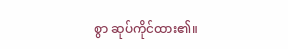စွာ ဆုပ်ကိုင်ထား၏။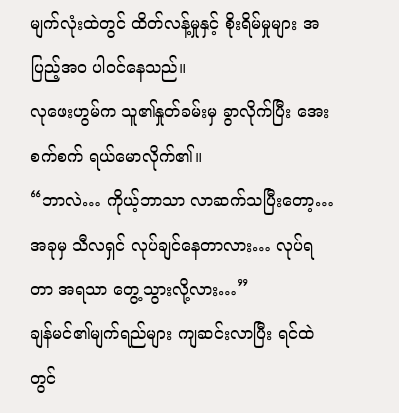မျက်လုံးထဲတွင် ထိတ်လန့်မှုနှင့် စိုးရိမ်မှုများ အပြည့်အဝ ပါဝင်နေသည်။
လုဖေးဟွမ်က သူ၏နှုတ်ခမ်းမှ ခွာလိုက်ပြီး အေးစက်စက် ရယ်မောလိုက်၏။
“ဘာလဲ… ကိုယ့်ဘာသာ လာဆက်သပြီးတော့… အခုမှ သီလရှင် လုပ်ချင်နေတာလား… လုပ်ရတာ အရသာ တွေ့သွားလို့လား…”
ချန်မင်၏မျက်ရည်များ ကျဆင်းလာပြီး ရင်ထဲတွင်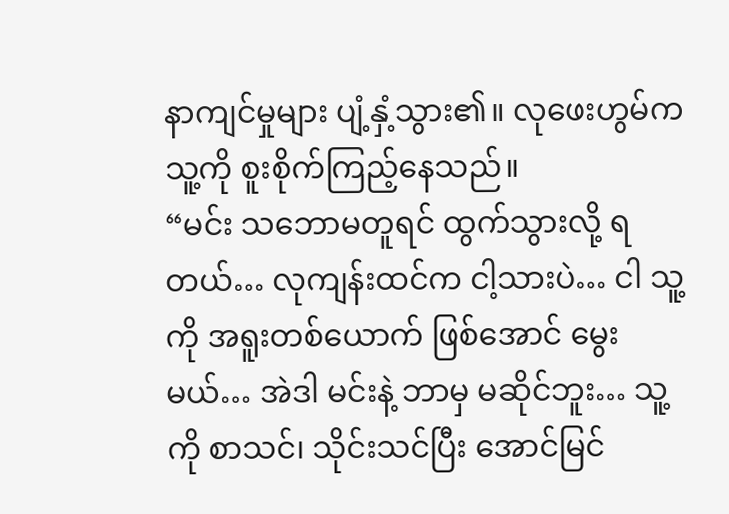နာကျင်မှုများ ပျံ့နှံ့သွား၏။ လုဖေးဟွမ်က သူ့ကို စူးစိုက်ကြည့်နေသည်။
“မင်း သဘောမတူရင် ထွက်သွားလို့ ရတယ်… လုကျန်းထင်က ငါ့သားပဲ… ငါ သူ့ကို အရူးတစ်ယောက် ဖြစ်အောင် မွေးမယ်… အဲဒါ မင်းနဲ့ ဘာမှ မဆိုင်ဘူး… သူ့ကို စာသင်၊ သိုင်းသင်ပြီး အောင်မြင်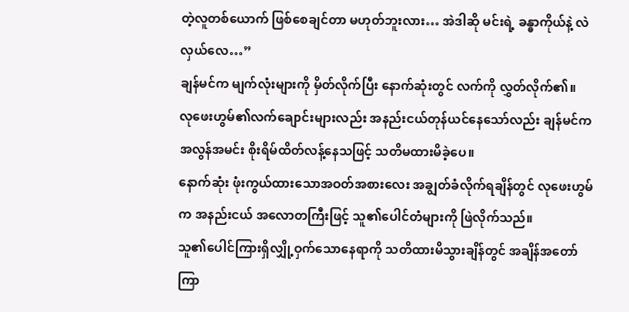တဲ့လူတစ်ယောက် ဖြစ်စေချင်တာ မဟုတ်ဘူးလား… အဲဒါဆို မင်းရဲ့ ခန္ဓာကိုယ်နဲ့ လဲလှယ်လေ…”
ချန်မင်က မျက်လုံးများကို မှိတ်လိုက်ပြီး နောက်ဆုံးတွင် လက်ကို လွှတ်လိုက်၏။
လုဖေးဟွမ်၏လက်ချောင်းများလည်း အနည်းငယ်တုန်ယင်နေသော်လည်း ချန်မင်က အလွန်အမင်း စိုးရိမ်ထိတ်လန့်နေသဖြင့် သတိမထားမိခဲ့ပေ။
နောက်ဆုံး ဖုံးကွယ်ထားသောအဝတ်အစားလေး အချွတ်ခံလိုက်ရချိန်တွင် လုဖေးဟွမ်က အနည်းငယ် အလောတကြီးဖြင့် သူ၏ပေါင်တံများကို ဖြဲလိုက်သည်။
သူ၏ပေါင်ကြားရှိလျှို့ဝှက်သောနေရာကို သတိထားမိသွားချိန်တွင် အချိန်အတော်ကြာ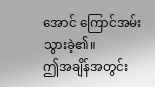အောင် ကြောင်အမ်းသွားခဲ့၏။
ဤအချိန်အတွင်း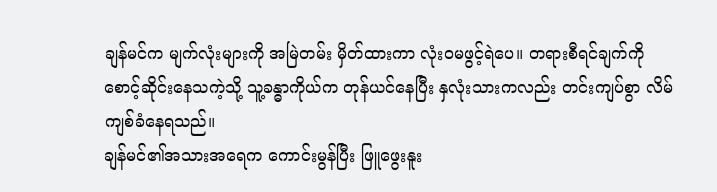ချန်မင်က မျက်လုံးများကို အမြဲတမ်း မှိတ်ထားကာ လုံးဝမဖွင့်ရဲပေ။ တရားစီရင်ချက်ကို စောင့်ဆိုင်းနေသကဲ့သို့ သူ့ခန္ဓာကိုယ်က တုန်ယင်နေပြီး နှလုံးသားကလည်း တင်းကျပ်စွာ လိမ်ကျစ်ခံနေရသည်။
ချန်မင်၏အသားအရေက ကောင်းမွန်ပြီး ဖြူဖွေးနူး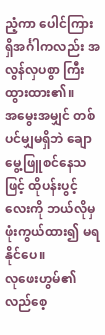ညံ့ကာ ပေါင်ကြားရှိအင်္ဂါကလည်း အလွန်လှပစွာ ကြီးထွားထား၏။
အမွေးအမျှင် တစ်ပင်မျှမရှိဘဲ ချောမွေ့ဖြူစင်နေသဖြင့် ထိုပန်းပွင့်လေးကို ဘယ်လိုမှ ဖုံးကွယ်ထား၍ မရနိုင်ပေ။
လုဖေးဟွမ်၏လည်စေ့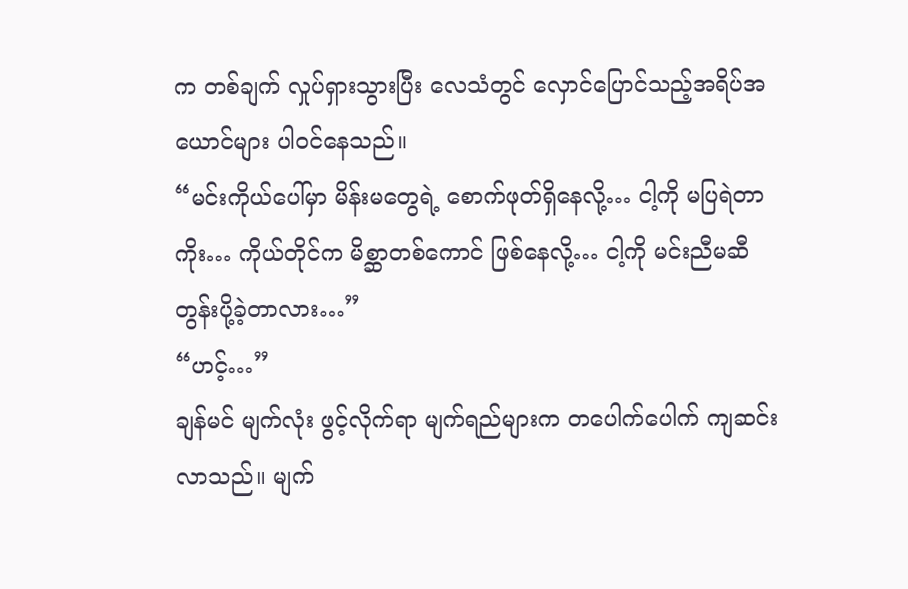က တစ်ချက် လှုပ်ရှားသွားပြီး လေသံတွင် လှောင်ပြောင်သည့်အရိပ်အယောင်များ ပါဝင်နေသည်။
“မင်းကိုယ်ပေါ်မှာ မိန်းမတွေရဲ့ စောက်ဖုတ်ရှိနေလို့… ငါ့ကို မပြရဲတာကိုး… ကိုယ်တိုင်က မိစ္ဆာတစ်ကောင် ဖြစ်နေလို့… ငါ့ကို မင်းညီမဆီ တွန်းပို့ခဲ့တာလား…”
“ဟင့်…”
ချန်မင် မျက်လုံး ဖွင့်လိုက်ရာ မျက်ရည်များက တပေါက်ပေါက် ကျဆင်းလာသည်။ မျက်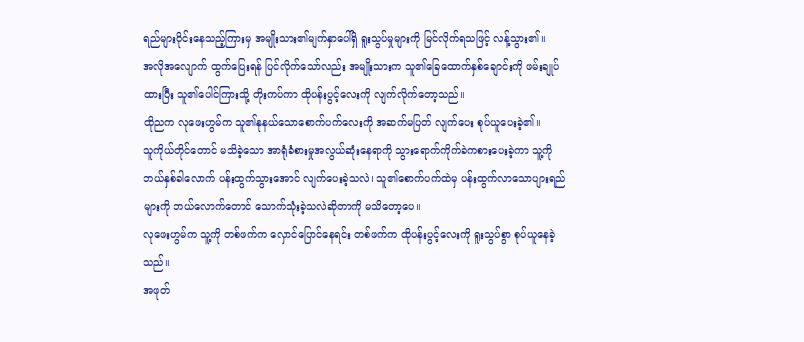ရည်များဝိုင်းနေသည့်ကြားမှ အမျိုးသား၏မျက်နှာပေါ်ရှိ ရူးသွပ်မှုများကို မြင်လိုက်ရသဖြင့် လန့်သွား၏။
အလိုအလျောက် ထွက်ပြေးရန် ပြင်လိုက်သော်လည်း အမျိုးသားက သူ၏ခြေထောက်နှစ်ချောင်းကို ဖမ်းချုပ်ထားပြီး သူ၏ပေါင်ကြားသို့ တိုးကပ်ကာ ထိုပန်းပွင့်လေးကို လျက်လိုက်တော့သည်။
ထိုညက လုဖေးဟွမ်က သူ၏နုနယ်သောစောက်ပက်လေးကို အဆက်မပြတ် လျက်ပေး စုပ်ယူပေးခဲ့၏။
သူကိုယ်တိုင်တောင် မသိခဲ့သော အာရုံခံစားမှုအလွယ်ဆုံးနေရာကို သွားရောက်ကိုက်ခဲကစားပေးခဲ့ကာ သူ့ကို ဘယ်နှစ်ခါလောက် ပန်းထွက်သွားအောင် လျက်ပေးခဲ့သလဲ၊ သူ၏စောက်ပက်ထဲမှ ပန်းထွက်လာသောပျားရည်များကို ဘယ်လောက်တောင် သောက်သုံးခဲ့သလဲဆိုတာကို မသိတော့ပေ။
လုဖေးဟွမ်က သူ့ကို တစ်ဖက်က လှောင်ပြောင်နေရင်း တစ်ဖက်က ထိုပန်းပွင့်လေးကို ရူးသွပ်စွာ စုပ်ယူနေခဲ့သည်။
အဖုတ်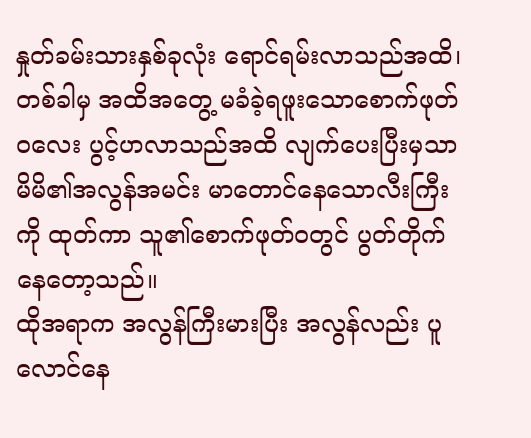နှုတ်ခမ်းသားနှစ်ခုလုံး ရောင်ရမ်းလာသည်အထိ၊ တစ်ခါမှ အထိအတွေ့ မခံခဲ့ရဖူးသောစောက်ဖုတ်ဝလေး ပွင့်ဟလာသည်အထိ လျက်ပေးပြီးမှသာ မိမိ၏အလွန်အမင်း မာတောင်နေသောလီးကြီးကို ထုတ်ကာ သူ၏စောက်ဖုတ်ဝတွင် ပွတ်တိုက်နေတော့သည်။
ထိုအရာက အလွန်ကြီးမားပြီး အလွန်လည်း ပူလောင်နေ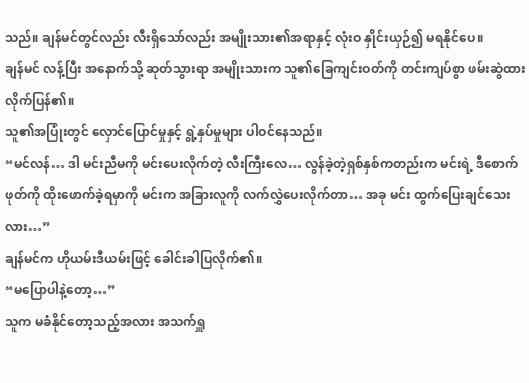သည်။ ချန်မင်တွင်လည်း လီးရှိသော်လည်း အမျိုးသား၏အရာနှင့် လုံးဝ နှိုင်းယှဉ်၍ မရနိုင်ပေ။
ချန်မင် လန့်ပြီး အနောက်သို့ ဆုတ်သွားရာ အမျိုးသားက သူ၏ခြေကျင်းဝတ်ကို တင်းကျပ်စွာ ဖမ်းဆွဲထားလိုက်ပြန်၏။
သူ၏အပြုံးတွင် လှောင်ပြောင်မှုနှင့် ရွဲ့နှပ်မှုများ ပါဝင်နေသည်။
“မင်လန်… ဒါ မင်းညီမကို မင်းပေးလိုက်တဲ့ လီးကြီးလေ… လွန်ခဲ့တဲ့ရှစ်နှစ်ကတည်းက မင်းရဲ့ ဒီစောက်ဖုတ်ကို ထိုးဖောက်ခဲ့ရမှာကို မင်းက အခြားလူကို လက်လွှဲပေးလိုက်တာ… အခု မင်း ထွက်ပြေးချင်သေးလား…”
ချန်မင်က ဟိုယမ်းဒီယမ်းဖြင့် ခေါင်းခါပြလိုက်၏။
“မပြောပါနဲ့တော့…”
သူက မခံနိုင်တော့သည့်အလား အသက်ရှူ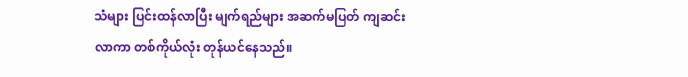သံများ ပြင်းထန်လာပြီး မျက်ရည်များ အဆက်မပြတ် ကျဆင်းလာကာ တစ်ကိုယ်လုံး တုန်ယင်နေသည်။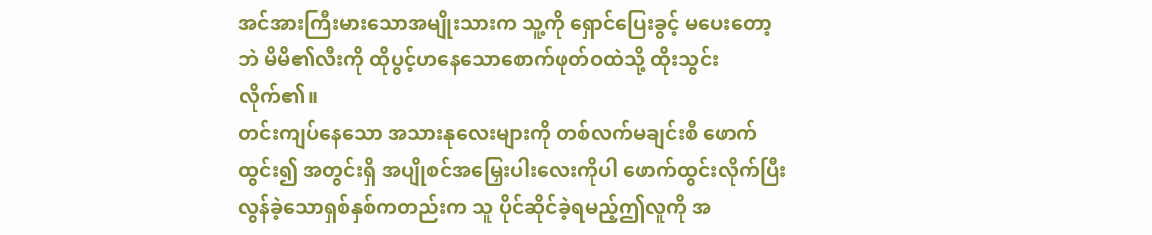အင်အားကြီးမားသောအမျိုးသားက သူ့ကို ရှောင်ပြေးခွင့် မပေးတော့ဘဲ မိမိ၏လီးကို ထိုပွင့်ဟနေသောစောက်ဖုတ်ဝထဲသို့ ထိုးသွင်းလိုက်၏။
တင်းကျပ်နေသော အသားနုလေးများကို တစ်လက်မချင်းစီ ဖောက်ထွင်း၍ အတွင်းရှိ အပျိုစင်အမြှေးပါးလေးကိုပါ ဖောက်ထွင်းလိုက်ပြီး လွန်ခဲ့သောရှစ်နှစ်ကတည်းက သူ ပိုင်ဆိုင်ခဲ့ရမည့်ဤလူကို အ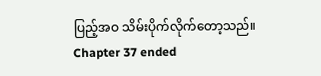ပြည့်အဝ သိမ်းပိုက်လိုက်တော့သည်။
Chapter 37 ended